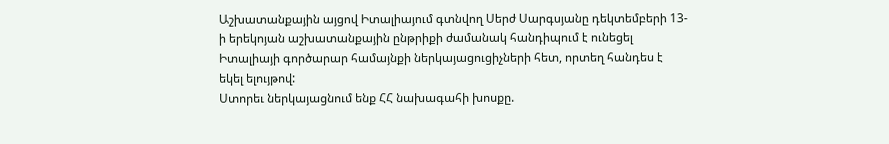Աշխատանքային այցով Իտալիայում գտնվող Սերժ Սարգսյանը դեկտեմբերի 13-ի երեկոյան աշխատանքային ընթրիքի ժամանակ հանդիպում է ունեցել Իտալիայի գործարար համայնքի ներկայացուցիչների հետ, որտեղ հանդես է եկել ելույթով:
Ստորեւ ներկայացնում ենք ՀՀ նախագահի խոսքը.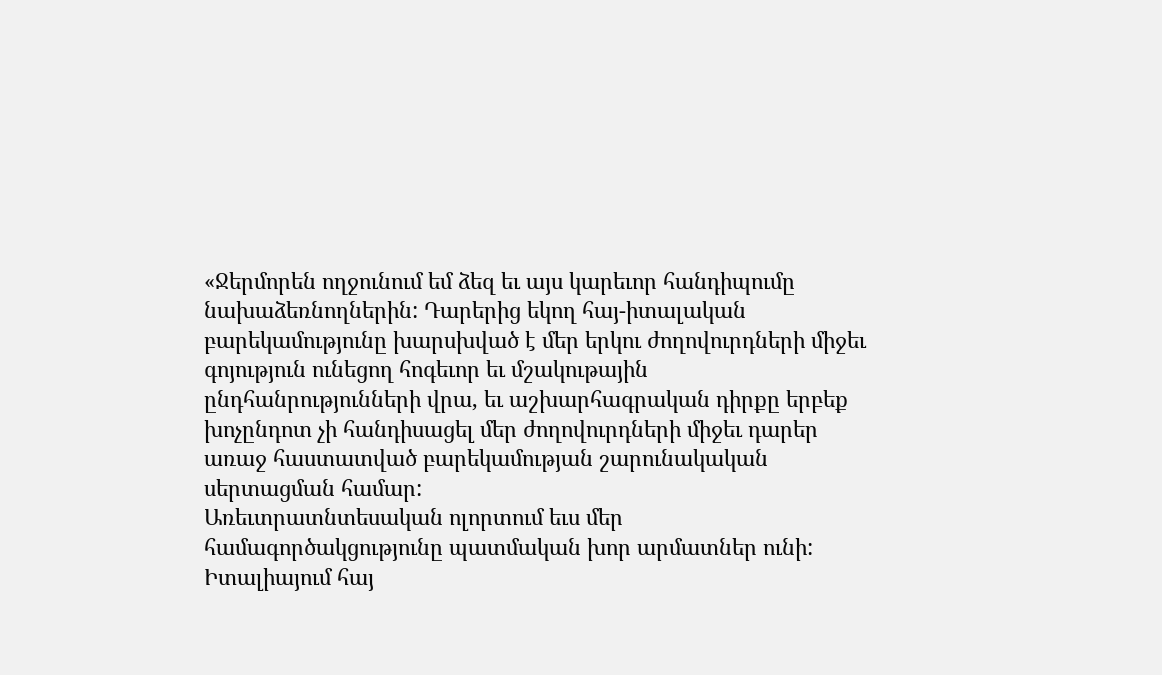«Ջերմորեն ողջունում եմ ձեզ եւ այս կարեւոր հանդիպումը նախաձեռնողներին: Դարերից եկող հայ-իտալական բարեկամությունը խարսխված է մեր երկու ժողովուրդների միջեւ գոյություն ունեցող հոգեւոր եւ մշակութային ընդհանրությունների վրա, եւ աշխարհագրական դիրքը երբեք խոչընդոտ չի հանդիսացել մեր ժողովուրդների միջեւ դարեր առաջ հաստատված բարեկամության շարունակական սերտացման համար:
Առեւտրատնտեսական ոլորտում եւս մեր համագործակցությունը պատմական խոր արմատներ ունի: Իտալիայում հայ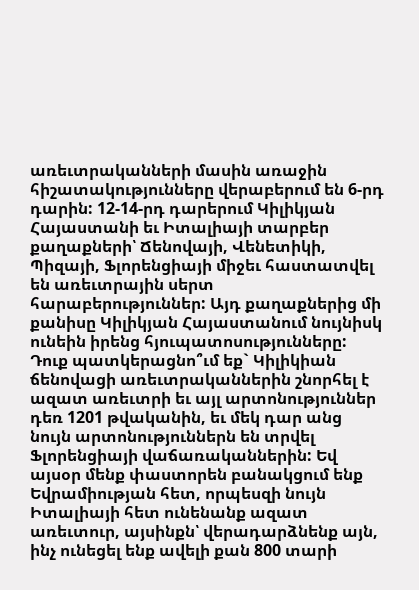առեւտրականների մասին առաջին հիշատակությունները վերաբերում են 6-րդ դարին: 12-14-րդ դարերում Կիլիկյան Հայաստանի եւ Իտալիայի տարբեր քաղաքների՝ Ճենովայի, Վենետիկի, Պիզայի, Ֆլորենցիայի միջեւ հաստատվել են առեւտրային սերտ հարաբերություններ: Այդ քաղաքներից մի քանիսը Կիլիկյան Հայաստանում նույնիսկ ունեին իրենց հյուպատոսությունները:
Դուք պատկերացնո՞ւմ եք` Կիլիկիան ճենովացի առեւտրականներին շնորհել է ազատ առեւտրի եւ այլ արտոնություններ դեռ 1201 թվականին, եւ մեկ դար անց նույն արտոնություններն են տրվել Ֆլորենցիայի վաճառականներին: Եվ այսօր մենք փաստորեն բանակցում ենք Եվրամիության հետ, որպեսզի նույն Իտալիայի հետ ունենանք ազատ առեւտուր, այսինքն՝ վերադարձնենք այն, ինչ ունեցել ենք ավելի քան 800 տարի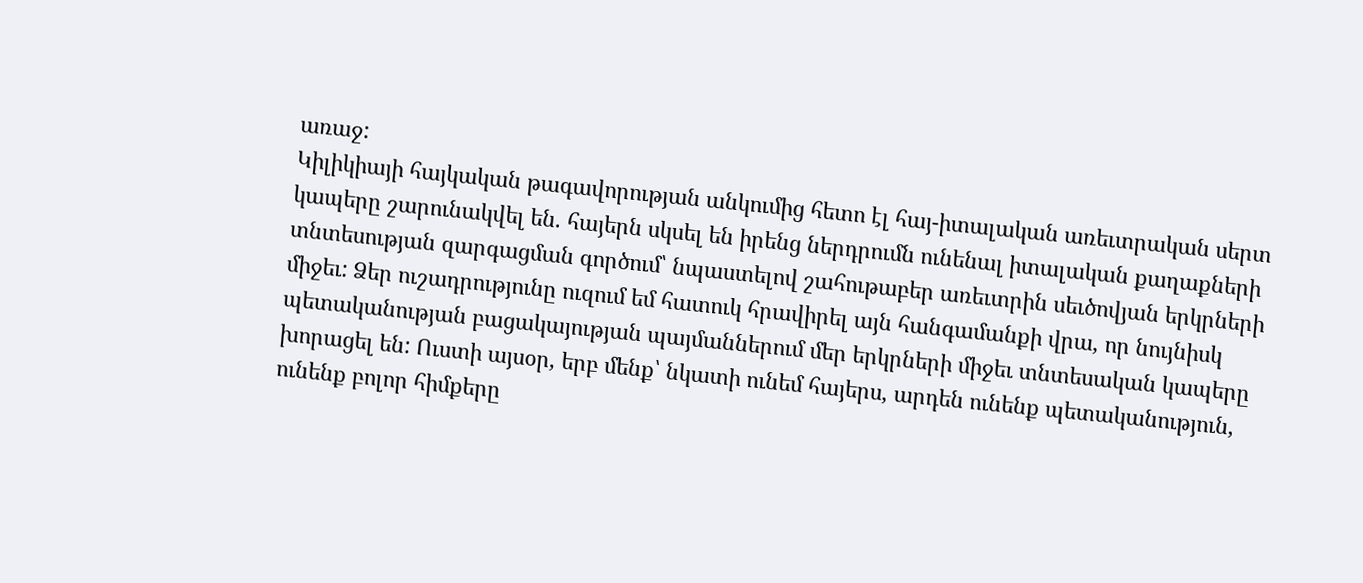առաջ:
Կիլիկիայի հայկական թագավորության անկումից հետո էլ հայ-իտալական առեւտրական սերտ կապերը շարունակվել են. հայերն սկսել են իրենց ներդրումն ունենալ իտալական քաղաքների տնտեսության զարգացման գործում՝ նպաստելով շահութաբեր առեւտրին սեւծովյան երկրների միջեւ: Ձեր ուշադրությունը ուզում եմ հատուկ հրավիրել այն հանգամանքի վրա, որ նույնիսկ պետականության բացակայության պայմաններում մեր երկրների միջեւ տնտեսական կապերը խորացել են: Ուստի այսօր, երբ մենք՝ նկատի ունեմ հայերս, արդեն ունենք պետականություն, ունենք բոլոր հիմքերը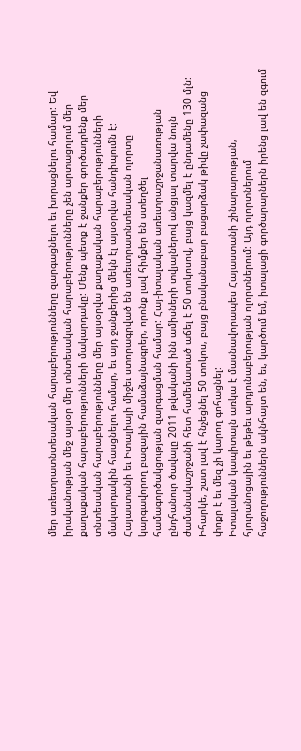մեր առեւտրատնտեսական հարաբերությունները զարգացնելու եւ խորացնելու համար: Եվ իրականության մեջ այսօր մեր տնտեսական հարաբերությունները չեն արտացոլում մեր քաղաքական հարաբերությունների մակարդակը: Մենք պետք է ջանքեր գործադրենք մեր տնտեսական հարաբերությունները մեր այսօրվա քաղաքական հարաբերությունների մակարդակին հասցնելու համար, եւ այդ ջանքերից մեկն էլ այսօրվա հանդիպումն է:
Հայաստանի եւ Իտալիայի միջեւ ստորագրված են առեւտրատնտեսական ոլորտը կարգավորող բազային համաձայնագրեր, որոնք լավ հիմքեր են ստեղծել համագործակցության զարգացման համար: Հայ-իտալական առեւտրաշրջանառության ընդհանուր ծավալը 2011 թվականի ինն ամիսների տվյալներով անցյալ տարվա նույն ժամանակաշրջանի հետ համեմատած աճել է 50 տոկոսով, բայց կազմել է ընդամենը 130 մլն: Իհարկե, շատ լավ է հնչեցնել 50 տոկոս, բայց բնականաբար բացարձակ թիվը չափազանց փոքր է եւ մեզ չի կարող գոհացնել:
Իտալական կապիտալն առկա է մասնավորապես Հայաստանի շինարարության, հյուրանոցային եւ թեթեւ արդյունաբերության ոլորտներում: Այդ ոլորտներում հաջողություններն ակնհայտ են, եւ, կարծում եմ, իտալացի գործարարներն իրենց լավ են զգում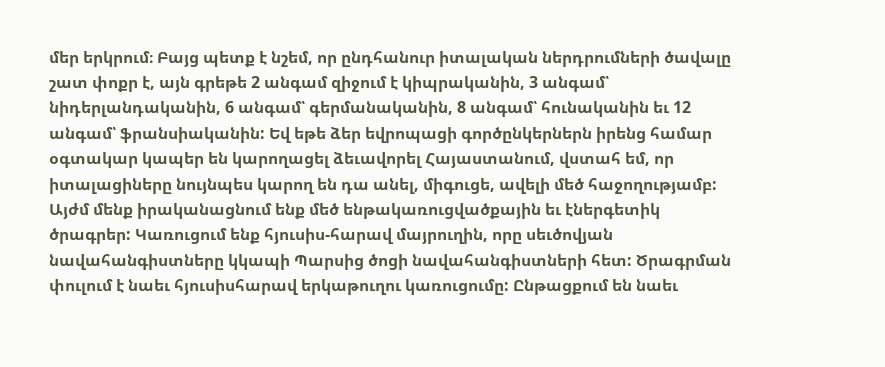մեր երկրում։ Բայց պետք է նշեմ, որ ընդհանուր իտալական ներդրումների ծավալը շատ փոքր է, այն գրեթե 2 անգամ զիջում է կիպրականին, 3 անգամ՝ նիդերլանդականին, 6 անգամ՝ գերմանականին, 8 անգամ՝ հունականին եւ 12 անգամ՝ ֆրանսիականին: Եվ եթե ձեր եվրոպացի գործընկերներն իրենց համար օգտակար կապեր են կարողացել ձեւավորել Հայաստանում, վստահ եմ, որ իտալացիները նույնպես կարող են դա անել, միգուցե, ավելի մեծ հաջողությամբ: Այժմ մենք իրականացնում ենք մեծ ենթակառուցվածքային եւ էներգետիկ ծրագրեր: Կառուցում ենք հյուսիս-հարավ մայրուղին, որը սեւծովյան նավահանգիստները կկապի Պարսից ծոցի նավահանգիստների հետ: Ծրագրման փուլում է նաեւ հյուսիսհարավ երկաթուղու կառուցումը: Ընթացքում են նաեւ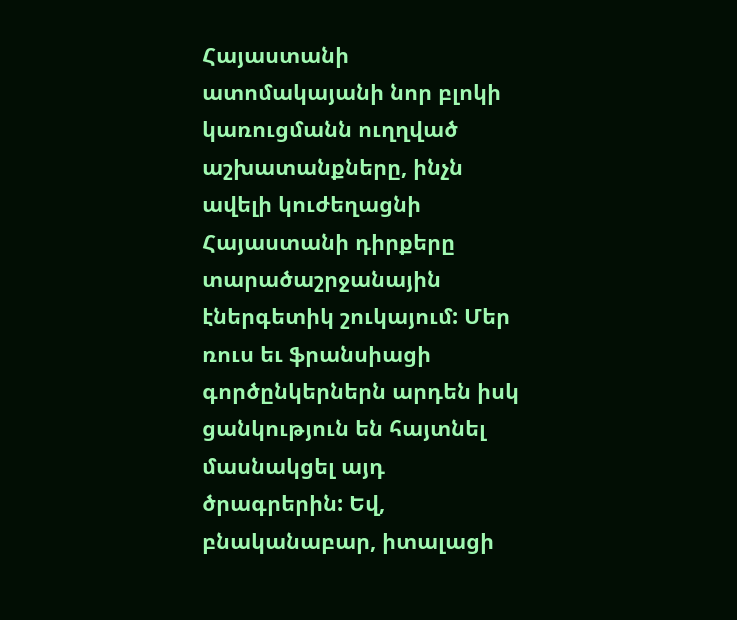Հայաստանի ատոմակայանի նոր բլոկի կառուցմանն ուղղված աշխատանքները, ինչն ավելի կուժեղացնի Հայաստանի դիրքերը տարածաշրջանային էներգետիկ շուկայում: Մեր ռուս եւ ֆրանսիացի գործընկերներն արդեն իսկ ցանկություն են հայտնել մասնակցել այդ ծրագրերին: Եվ, բնականաբար, իտալացի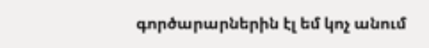գործարարներին էլ եմ կոչ անում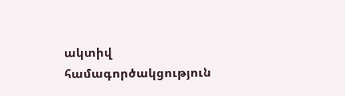ակտիվ համագործակցություն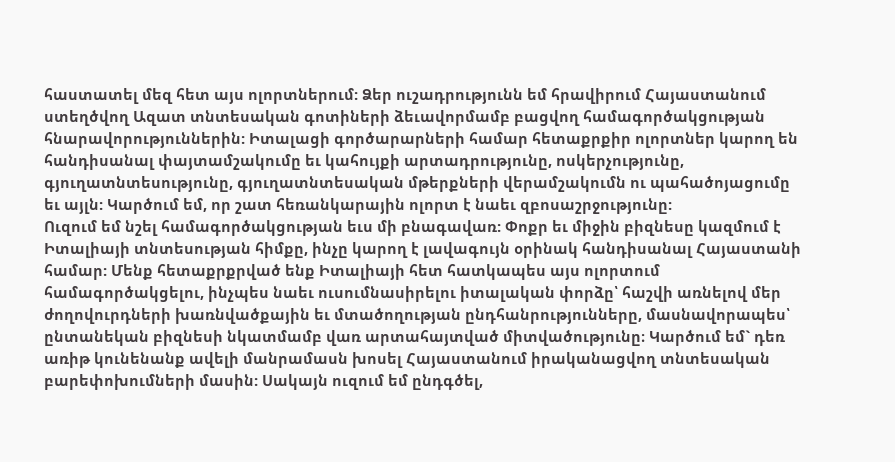հաստատել մեզ հետ այս ոլորտներում: Ձեր ուշադրությունն եմ հրավիրում Հայաստանում ստեղծվող Ազատ տնտեսական գոտիների ձեւավորմամբ բացվող համագործակցության հնարավորություններին: Իտալացի գործարարների համար հետաքրքիր ոլորտներ կարող են հանդիսանալ փայտամշակումը եւ կահույքի արտադրությունը, ոսկերչությունը, գյուղատնտեսությունը, գյուղատնտեսական մթերքների վերամշակումն ու պահածոյացումը եւ այլն: Կարծում եմ, որ շատ հեռանկարային ոլորտ է նաեւ զբոսաշրջությունը:
Ուզում եմ նշել համագործակցության եւս մի բնագավառ: Փոքր եւ միջին բիզնեսը կազմում է Իտալիայի տնտեսության հիմքը, ինչը կարող է լավագույն օրինակ հանդիսանալ Հայաստանի համար: Մենք հետաքրքրված ենք Իտալիայի հետ հատկապես այս ոլորտում համագործակցելու, ինչպես նաեւ ուսումնասիրելու իտալական փորձը՝ հաշվի առնելով մեր ժողովուրդների խառնվածքային եւ մտածողության ընդհանրությունները, մասնավորապես՝ ընտանեկան բիզնեսի նկատմամբ վառ արտահայտված միտվածությունը։ Կարծում եմ` դեռ առիթ կունենանք ավելի մանրամասն խոսել Հայաստանում իրականացվող տնտեսական բարեփոխումների մասին: Սակայն ուզում եմ ընդգծել,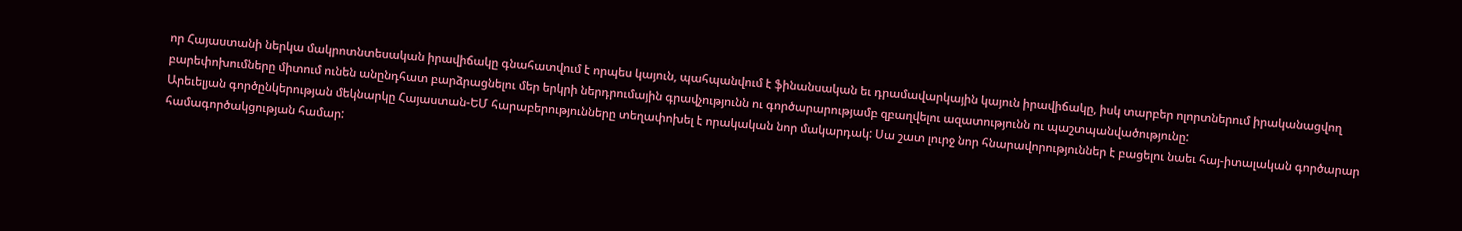որ Հայաստանի ներկա մակրոտնտեսական իրավիճակը գնահատվում է որպես կայուն, պահպանվում է ֆինանսական եւ դրամավարկային կայուն իրավիճակը, իսկ տարբեր ոլորտներում իրականացվող բարեփոխումները միտում ունեն անընդհատ բարձրացնելու մեր երկրի ներդրումային գրավչությունն ու գործարարությամբ զբաղվելու ազատությունն ու պաշտպանվածությունը:
Արեւելյան գործընկերության մեկնարկը Հայաստան-ԵՄ հարաբերությունները տեղափոխել է որակական նոր մակարդակ: Սա շատ լուրջ նոր հնարավորություններ է բացելու նաեւ հայ-իտալական գործարար համագործակցության համար: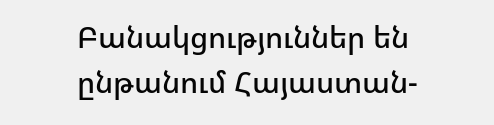Բանակցություններ են ընթանում Հայաստան-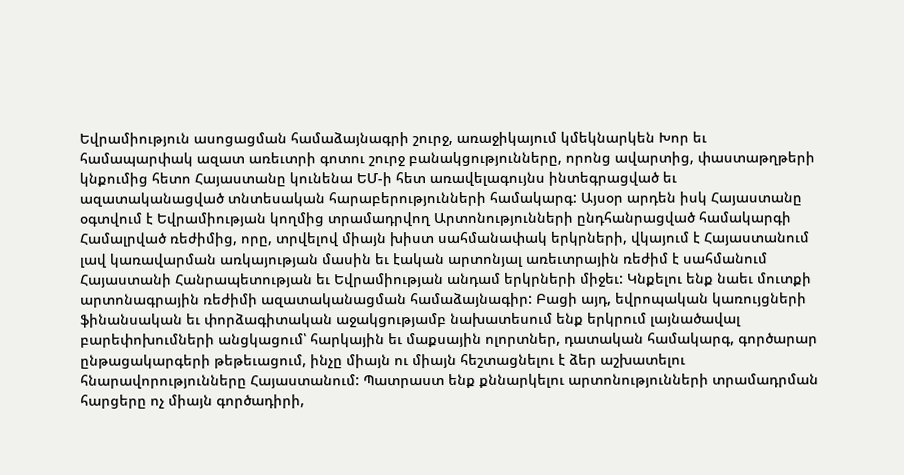Եվրամիություն ասոցացման համաձայնագրի շուրջ, առաջիկայում կմեկնարկեն Խոր եւ համապարփակ ազատ առեւտրի գոտու շուրջ բանակցությունները, որոնց ավարտից, փաստաթղթերի կնքումից հետո Հայաստանը կունենա ԵՄ-ի հետ առավելագույնս ինտեգրացված եւ ազատականացված տնտեսական հարաբերությունների համակարգ: Այսօր արդեն իսկ Հայաստանը օգտվում է Եվրամիության կողմից տրամադրվող Արտոնությունների ընդհանրացված համակարգի Համալրված ռեժիմից, որը, տրվելով միայն խիստ սահմանափակ երկրների, վկայում է Հայաստանում լավ կառավարման առկայության մասին եւ էական արտոնյալ առեւտրային ռեժիմ է սահմանում Հայաստանի Հանրապետության եւ Եվրամիության անդամ երկրների միջեւ: Կնքելու ենք նաեւ մուտքի արտոնագրային ռեժիմի ազատականացման համաձայնագիր: Բացի այդ, եվրոպական կառույցների ֆինանսական եւ փորձագիտական աջակցությամբ նախատեսում ենք երկրում լայնածավալ բարեփոխումների անցկացում՝ հարկային եւ մաքսային ոլորտներ, դատական համակարգ, գործարար ընթացակարգերի թեթեւացում, ինչը միայն ու միայն հեշտացնելու է ձեր աշխատելու հնարավորությունները Հայաստանում: Պատրաստ ենք քննարկելու արտոնությունների տրամադրման հարցերը ոչ միայն գործադիրի,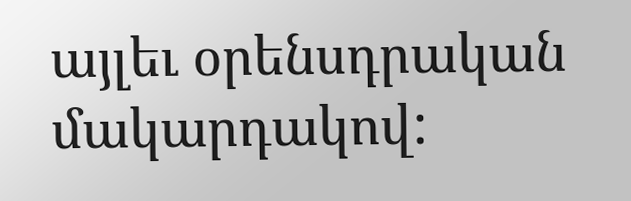այլեւ օրենսդրական մակարդակով: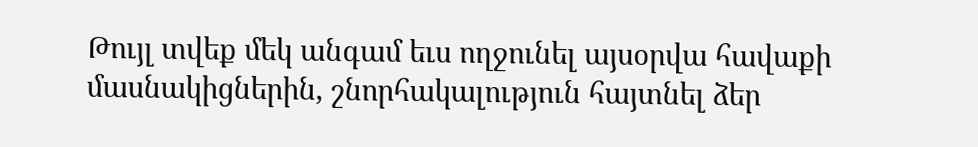Թույլ տվեք մեկ անգամ եւս ողջունել այսօրվա հավաքի մասնակիցներին, շնորհակալություն հայտնել ձեր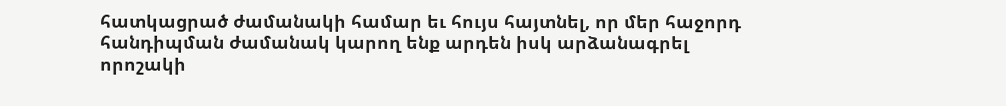հատկացրած ժամանակի համար եւ հույս հայտնել, որ մեր հաջորդ հանդիպման ժամանակ կարող ենք արդեն իսկ արձանագրել որոշակի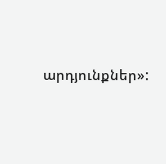արդյունքներ»: